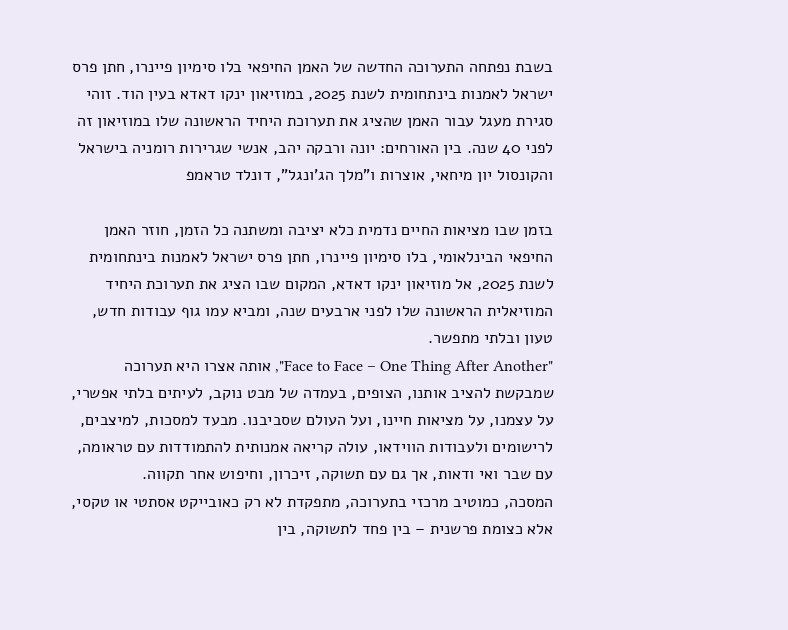בשבת נפתחה התערוכה החדשה של האמן החיפאי בלו סימיון פיינרו, חתן פרס ישראל לאמנות בינתחומית לשנת 2025, במוזיאון ינקו דאדא בעין הוד. זוהי סגירת מעגל עבור האמן שהציג את תערוכת היחיד הראשונה שלו במוזיאון זה לפני 40 שנה. בין האורחים: יונה ורבקה יהב, אנשי שגרירות רומניה בישראל והקונסול יון מיחאי, אוצרות ו"מלך הג'ונגל", דונלד טראמפ

בזמן שבו מציאות החיים נדמית כלא יציבה ומשתנה כל הזמן, חוזר האמן החיפאי הבינלאומי, בלו סימיון פיינרו, חתן פרס ישראל לאמנות בינתחומית לשנת 2025, אל מוזיאון ינקו דאדא, המקום שבו הציג את תערוכת היחיד המוזיאלית הראשונה שלו לפני ארבעים שנה, ומביא עמו גוף עבודות חדש, טעון ובלתי מתפשר.
"Face to Face – One Thing After Another", אותה אצרו היא תערוכה שמבקשת להציב אותנו, הצופים, בעמדה של מבט נוקב, לעיתים בלתי אפשרי, על עצמנו, על מציאות חיינו, ועל העולם שסביבנו. מבעד למסכות, למיצבים, לרישומים ולעבודות הווידאו, עולה קריאה אמנותית להתמודדות עם טראומה, עם שבר ואי ודאות, אך גם עם תשוקה, זיכרון, וחיפוש אחר תקווה.
המסכה, כמוטיב מרכזי בתערוכה, מתפקדת לא רק כאובייקט אסתטי או טקסי, אלא כצומת פרשנית – בין פחד לתשוקה, בין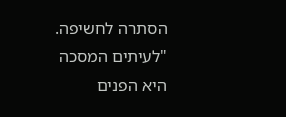הסתרה לחשיפה.
"לעיתים המסכה היא הפנים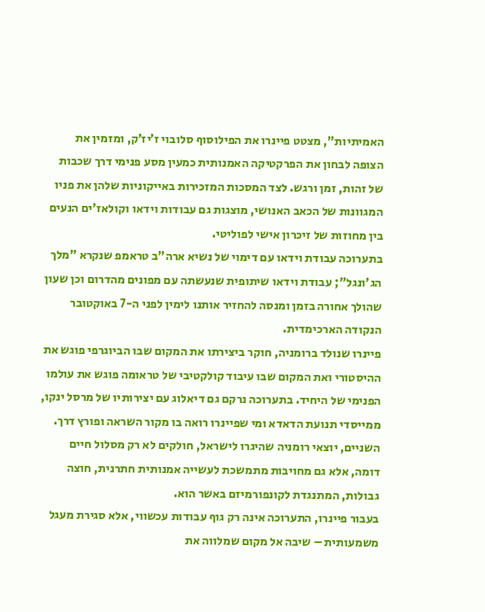האמיתיות", מצטט פיינרו את הפילוסוף סלובוי ז’יז’ק, ומזמין את הצופה לבחון את הפרקטיקה האמנותית כמעין מסע פנימי דרך שכבות של זהות, זמן ורגש. לצד המסכות המזכירות באייקוניות שלהן את פניו המגוונות של הכאב האנושי, מוצגות גם עבודות וידאו וקולאז'ים הנעים בין מחוזות של זיכרון אישי לפוליטי.
בתערוכה עבודת וידאו עם דימוי של נשיא ארה"ב טראמפ שנקרא "מלך הג'ונגל"; עבודת וידאו שיתופית שנעשתה עם מפונים מהדרום וכן שעון שהולך אחורה בזמן ומנסה להחזיר אותנו לימין לפני ה-7 באוקטובר הנקודה הארכימדית.
פיינרו שנולד ברומניה, חוקר ביצירתו את המקום שבו הביוגרפי פוגש את ההיסטורי ואת המקום שבו עיבוד קולקטיבי של טראומה פוגש את עולמו הפנימי של היחיד. בתערוכה נרקם גם דיאלוג עם יצירותיו של מרסל ינקו, ממייסדי תנועת הדאדא ומי שפיינרו רואה בו מקור השראה ופורץ דרך. השניים, יוצאי רומניה שהיגרו לישראל, חולקים לא רק מסלול חיים דומה, אלא גם מחויבות מתמשכת לעשייה אמנותית חתרנית, חוצה גבולות, המתנגדת לקונפורמיזם באשר הוא.
בעבור פיינרו, התערוכה אינה רק גוף עבודות עכשווי, אלא סגירת מעגל משמעותית – שיבה אל מקום שמלווה את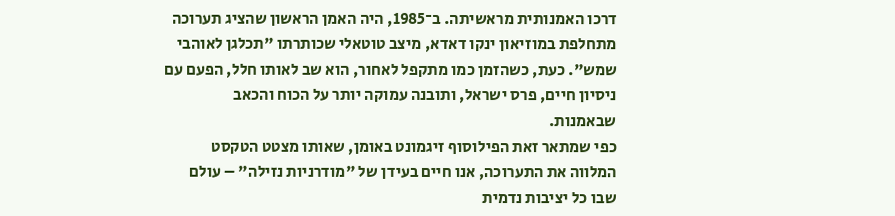דרכו האמנותית מראשיתה. ב־1985, היה האמן הראשון שהציג תערוכה מתחלפת במוזיאון ינקו דאדא, מיצב טוטאלי שכותרתו "תכלגן לאוהבי שמש". כעת, כשהזמן כמו מתקפל לאחור, הוא שב לאותו חלל, הפעם עם ניסיון חיים, פרס ישראל, ותובנה עמוקה יותר על הכוח והכאב שבאמנות.
כפי שמתאר זאת הפילוסוף זיגמונט באומן, שאותו מצטט הטקסט המלווה את התערוכה, אנו חיים בעידן של "מודרניות נזילה" – עולם שבו כל יציבות נדמית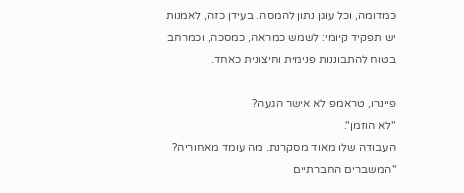כמדומה, וכל עוגן נתון להמסה. בעידן כזה, לאמנות יש תפקיד קיומי: לשמש כמראה, כמסכה, וכמרחב בטוח להתבוננות פנימית וחיצונית כאחד.

פיינרו, טראמפ לא אישר הגעה?
"לא הוזמן".
העבודה שלו מאוד מסקרנת. מה עומד מאחוריה?
"המשברים החברתיים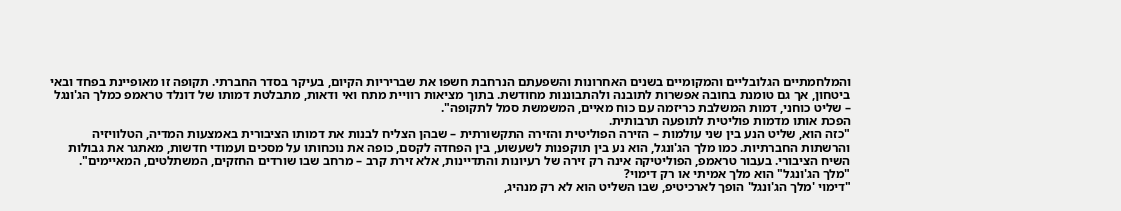והמלחמתיים הגלובליים והמקומיים בשנים האחרונות והשפעתם הנרחבת חשפו את שבריריות הקיום, בעיקר בסדר החברתי. תקופה זו מאופיינת בפחד ובאי ביטחון, אך גם טומנת בחובה אפשרות לתובנה ולהתבוננות מחודשת. בתוך מציאות רוויית מתח ואי ודאות, מתבלטת דמותו של דונלד טראמפ כמלך הג'ונגל – שליט כוחני, דמות המשלבת כריזמה עם כוח מאיים, המשמשת סמל לתקופה".
הפכת אותו מדמות פוליטית לתופעה תרבותית.
"כזה הוא, שליט הנע בין שני עולמות – הזירה הפוליטית והזירה התקשורתית – שבהן הצליח לבנות את דמותו הציבורית באמצעות המדיה, הטלוויזיה והרשתות החברתיות. כמו מלך הג'ונגל, הוא נע בין תוקפנות לשעשוע, בין הפחדה לקסם, כופה את נוכחותו על מסכים ועמודי חדשות, מאתגר את גבולות השיח הציבורי. בעבור טראמפ, הפוליטיקה אינה רק זירה של רעיונות והתדיינות, אלא זירת קרב – מרחב שבו שורדים החזקים, המשתלטים, המאיימים".
"מלך הג'ונגל" הוא מלך אמיתי או רק דימוי?
"דימוי 'מלך הג'ונגל' הופך לארכיטיפ, שבו השליט הוא לא רק מנהיג,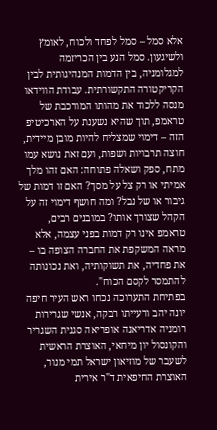אלא סמל – סמל לפחד ולכוח, לאומץ ולשיגעון. סמל הנע בין הכריזמה למגלומניה, בין הדמות המנהיגותית לבין הקריקטורה התקשורתית. עבודת הווידאו מנסה ללכוד את מהותו המורכבת של טראמפ, תוך שהיא נשענת על הארכיטיפ הזה – דימוי שמצליח להיות מובן מיידית, חוצה תרבויות ושפות, ועם זאת נושא עמו מתח, ספק ושאלה פתוחה: האם זהו מלך אמיתי או רק צל על מסך? האם זו דמות של גיבור או של נבל? ומה חושף דימוי זה על הקהל שצורך אותו? במובנים רבים, טראמפ אינו רק דמות בפני עצמה, אלא מראה המשקפת את החברה הצופה בו – את פחדיה, את תשוקותיה, ואת נכונותה להתמסר לקסם הכוח".
בפתיחת התערוכה נכחו ראש העיר חיפה יונה יהב ורעייתו רבקה, אנשי שגרירות רומניה אדריאנה אופריאה סגנית השגריר והקונסול יון מיחאי, האוצרת הראשית לשעבר של מוזיאון ישראל תמי מנור, האוצרת החיפאית ד"ר אירית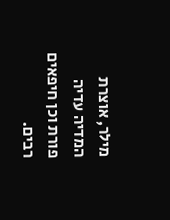מילר, אוצרת המדיה עדיה פורת וכן חיפאים רבים.